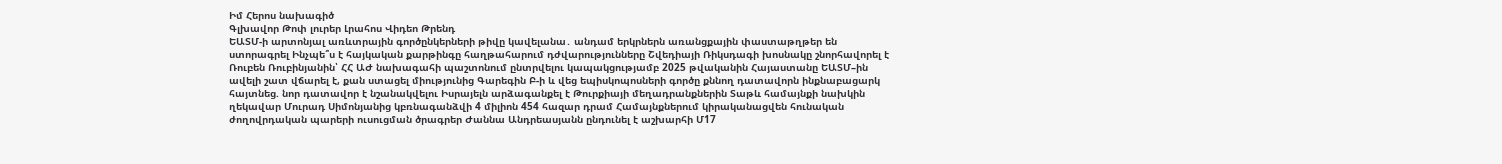Իմ Հերոս նախագիծ
Գլխավոր Թոփ լուրեր Լրահոս Վիդեո Թրենդ
ԵԱՏՄ-ի արտոնյալ առևտրային գործընկերների թիվը կավելանա․ անդամ երկրներն առանցքային փաստաթղթեր են ստորագրել Ինչպե՞ս է հայկական քարթինգը հաղթահարում դժվարությունները Շվեդիայի Ռիկսդագի խոսնակը շնորհավորել է Ռուբեն Ռուբինյանին՝ ՀՀ ԱԺ նախագահի պաշտոնում ընտրվելու կապակցությամբ 2025 թվականին Հայաստանը ԵԱՏՄ–ին ավելի շատ վճարել է, քան ստացել միությունից Գարեգին Բ-ի և վեց եպիսկոպոսների գործը քննող դատավորն ինքնաբացարկ հայտնեց. նոր դատավոր է նշանակվելու Իսրայելն արձագանքել է Թուրքիայի մեղադրանքներին Տաթև համայնքի նախկին ղեկավար Մուրադ Սիմոնյանից կբռնագանձվի 4 միլիոն 454 հազար դրամ Համայնքներում կիրականացվեն հունական ժողովրդական պարերի ուսուցման ծրագրեր Ժաննա Անդրեասյանն ընդունել է աշխարհի Մ17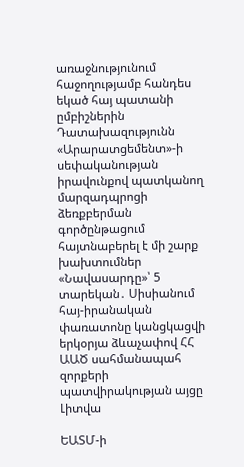առաջնությունում հաջողությամբ հանդես եկած հայ պատանի ըմբիշներին Դատախազությունն «Արարատցեմենտ»-ի սեփականության իրավունքով պատկանող մարզադպրոցի ձեռքբերման գործընթացում հայտնաբերել է մի շարք խախտումներ «Նավասարդը»՝ 5 տարեկան․ Սիսիանում հայ-իրանական փառատոնը կանցկացվի երկօրյա ձևաչափով ՀՀ ԱԱԾ սահմանապահ զորքերի պատվիրակության այցը Լիտվա

ԵԱՏՄ-ի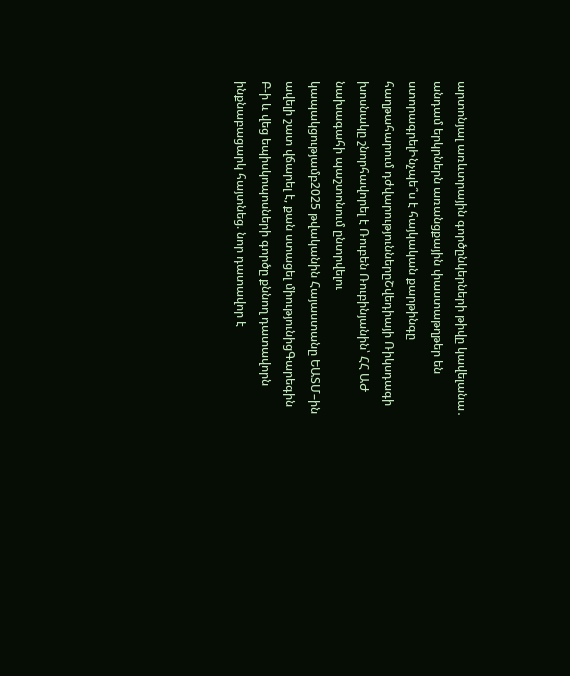արտոնյալ առևտրային գործընկերների թիվը կավելանա․ անդամ երկրներն առանցքային փաստաթղթեր են ստորագրելԻնչպե՞ս է հայկական քարթինգը հաղթահարում դժվարություններըՇվեդիայի Ռիկսդագի խոսնակը շնորհավորել է Ռուբեն Ռուբինյանին՝ ՀՀ ԱԺ նախագահի պաշտոնում ընտրվելու կապակցությամբ2025 թվականին Հայաստանը ԵԱՏՄ–ին ավելի շատ վճարել է, քան ստացել միությունիցԳարեգին Բ-ի և վեց եպիսկոպոսների գործը քննող դատավորն ինքնաբացարկ հայտնեց. նոր դատավոր է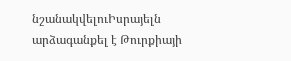նշանակվելուԻսրայելն արձագանքել է Թուրքիայի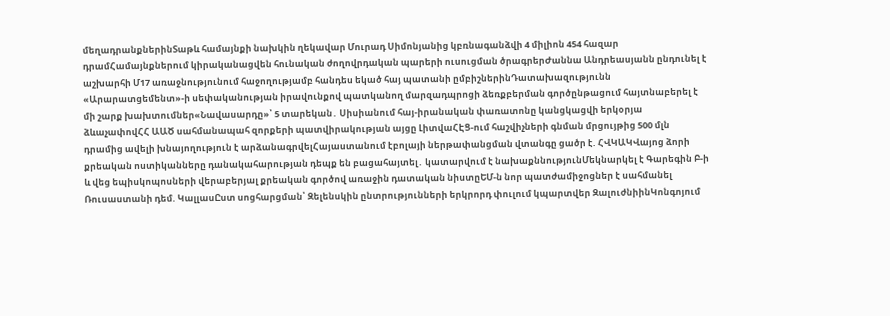մեղադրանքներինՏաթև համայնքի նախկին ղեկավար Մուրադ Սիմոնյանից կբռնագանձվի 4 միլիոն 454 հազար դրամՀամայնքներում կիրականացվեն հունական ժողովրդական պարերի ուսուցման ծրագրերԺաննա Անդրեասյանն ընդունել է աշխարհի Մ17 առաջնությունում հաջողությամբ հանդես եկած հայ պատանի ըմբիշներինԴատախազությունն «Արարատցեմենտ»-ի սեփականության իրավունքով պատկանող մարզադպրոցի ձեռքբերման գործընթացում հայտնաբերել է մի շարք խախտումներ«Նավասարդը»՝ 5 տարեկան․ Սիսիանում հայ-իրանական փառատոնը կանցկացվի երկօրյա ձևաչափովՀՀ ԱԱԾ սահմանապահ զորքերի պատվիրակության այցը ԼիտվաՀԷՑ-ում հաշվիչների գնման մրցույթից 500 մլն դրամից ավելի խնայողություն է արձանագրվելՀայաստանում էբոլայի ներթափանցման վտանգը ցածր է. ՀՎԿԱԿՎայոց ձորի քրեական ոստիկանները դանակահարության դեպք են բացահայտել․ կատարվում է նախաքննությունՄեկնարկել է Գարեգին Բ-ի և վեց եպիսկոպոսների վերաբերյալ քրեական գործով առաջին դատական նիստըԵՄ-ն նոր պատժամիջոցներ է սահմանել Ռուսաստանի դեմ. ԿալլասԸստ սոցհարցման՝ Զելենսկին ընտրությունների երկրորդ փուլում կպարտվեր ԶալուժնիինԿոնգոյում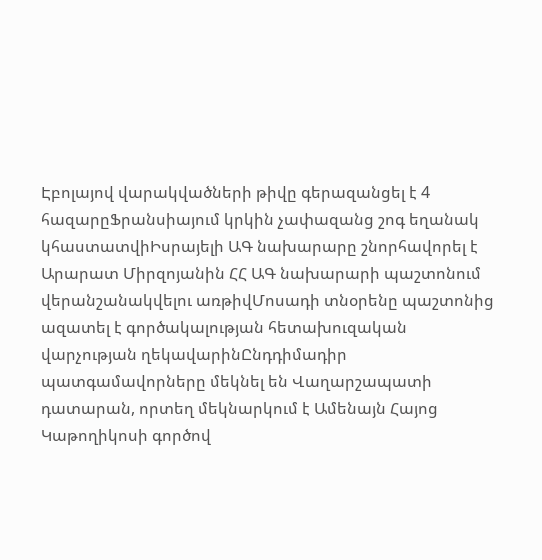Էբոլայով վարակվածների թիվը գերազանցել է 4 հազարըՖրանսիայում կրկին չափազանց շոգ եղանակ կհաստատվիԻսրայելի ԱԳ նախարարը շնորհավորել է Արարատ Միրզոյանին ՀՀ ԱԳ նախարարի պաշտոնում վերանշանակվելու առթիվՄոսադի տնօրենը պաշտոնից ազատել է գործակալության հետախուզական վարչության ղեկավարինԸնդդիմադիր պատգամավորները մեկնել են Վաղարշապատի դատարան, որտեղ մեկնարկում է Ամենայն Հայոց Կաթողիկոսի գործով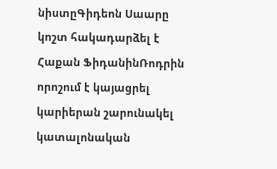նիստըԳիդեոն Սաարը կոշտ հակադարձել է Հաքան ՖիդանինՌոդրին որոշում է կայացրել կարիերան շարունակել կատալոնական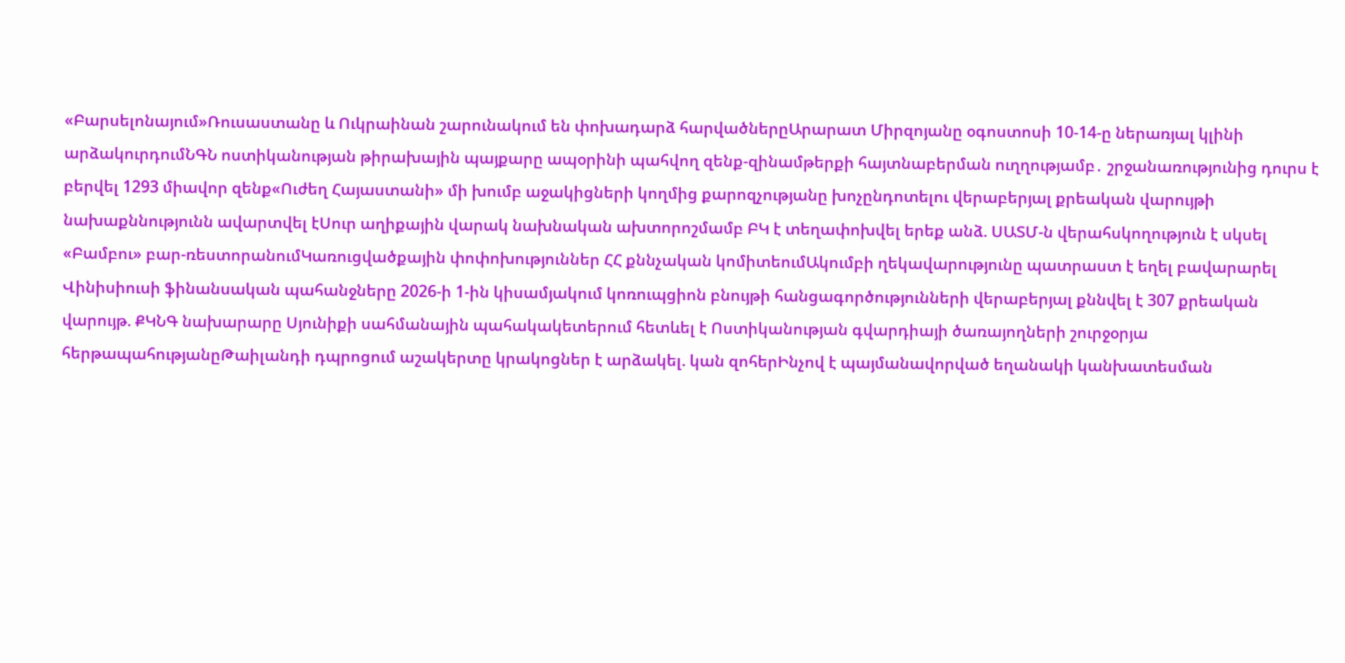«Բարսելոնայում»Ռուսաստանը և Ուկրաինան շարունակում են փոխադարձ հարվածներըԱրարատ Միրզոյանը օգոստոսի 10-14-ը ներառյալ կլինի արձակուրդումՆԳՆ ոստիկանության թիրախային պայքարը ապօրինի պահվող զենք-զինամթերքի հայտնաբերման ուղղությամբ․ շրջանառությունից դուրս է բերվել 1293 միավոր զենք«Ուժեղ Հայաստանի» մի խումբ աջակիցների կողմից քարոզչությանը խոչընդոտելու վերաբերյալ քրեական վարույթի նախաքննությունն ավարտվել էՍուր աղիքային վարակ նախնական ախտորոշմամբ ԲԿ է տեղափոխվել երեք անձ. ՍԱՏՄ-ն վերահսկողություն է սկսել «Բամբու» բար-ռեստորանումԿառուցվածքային փոփոխություններ ՀՀ քննչական կոմիտեումԱկումբի ղեկավարությունը պատրաստ է եղել բավարարել Վինիսիուսի ֆինանսական պահանջները 2026-ի 1-ին կիսամյակում կոռուպցիոն բնույթի հանցագործությունների վերաբերյալ քննվել է 307 քրեական վարույթ. ՔԿՆԳ նախարարը Սյունիքի սահմանային պահակակետերում հետևել է Ոստիկանության գվարդիայի ծառայողների շուրջօրյա հերթապահությանըԹաիլանդի դպրոցում աշակերտը կրակոցներ է արձակել. կան զոհերԻնչով է պայմանավորված եղանակի կանխատեսման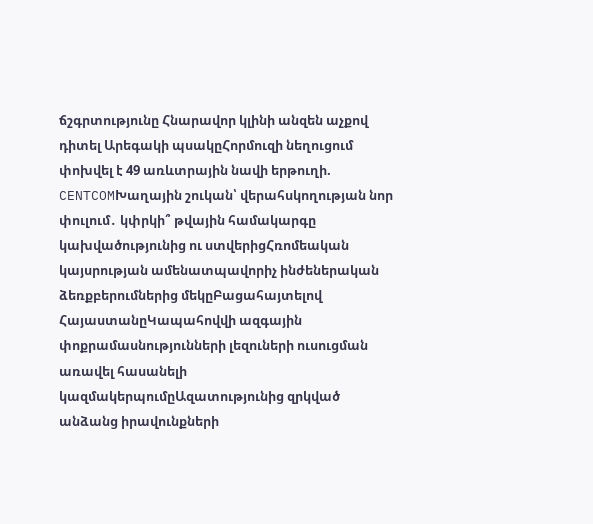ճշգրտությունը Հնարավոր կլինի անզեն աչքով դիտել Արեգակի պսակըՀորմուզի նեղուցում փոխվել է 49 առևտրային նավի երթուղի. CENTCOMԽաղային շուկան՝ վերահսկողության նոր փուլում․ կփրկի՞ թվային համակարգը կախվածությունից ու ստվերիցՀռոմեական կայսրության ամենատպավորիչ ինժեներական ձեռքբերումներից մեկըԲացահայտելով ՀայաստանըԿապահովվի ազգային փոքրամասնությունների լեզուների ուսուցման առավել հասանելի կազմակերպումըԱզատությունից զրկված անձանց իրավունքների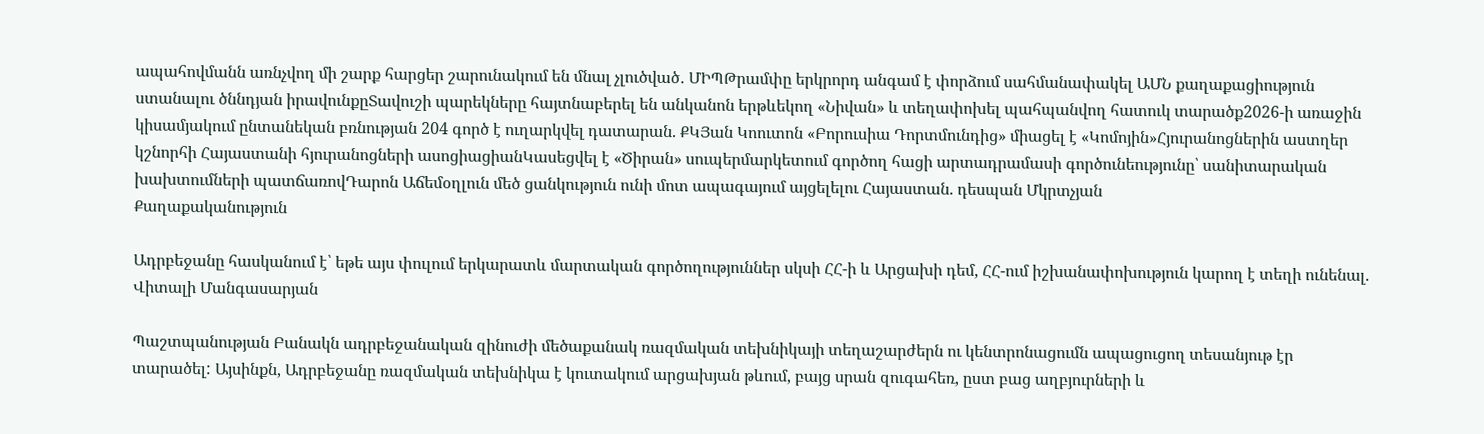ապահովմանն առնչվող մի շարք հարցեր շարունակում են մնալ չլուծված․ ՄԻՊԹրամփը երկրորդ անգամ է փորձում սահմանափակել ԱՄՆ քաղաքացիություն ստանալու ծննդյան իրավունքըՏավուշի պարեկները հայտնաբերել են անկանոն երթևեկող «Նիվան» և տեղափոխել պահպանվող հատուկ տարածք2026-ի առաջին կիսամյակում ընտանեկան բռնության 204 գործ է ուղարկվել դատարան. ՔԿՅան Կոուտոն «Բորուսիա Դորտմունդից» միացել է «Կոմոյին»Հյուրանոցներին աստղեր կշնորհի Հայաստանի հյուրանոցների ասոցիացիանԿասեցվել է «Ծիրան» սուպերմարկետում գործող հացի արտադրամասի գործունեությունը՝ սանիտարական խախտումների պատճառովԴարոն Աճեմօղլուն մեծ ցանկություն ունի մոտ ապագայում այցելելու Հայաստան. դեսպան Մկրտչյան
Քաղաքականություն

Ադրբեջանը հասկանում է՝ եթե այս փուլում երկարատև մարտական գործողություններ սկսի ՀՀ-ի և Արցախի դեմ, ՀՀ-ում իշխանափոխություն կարող է տեղի ունենալ. Վիտալի Մանգասարյան

Պաշտպանության Բանակն ադրբեջանական զինուժի մեծաքանակ ռազմական տեխնիկայի տեղաշարժերն ու կենտրոնացումն ապացուցող տեսանյութ էր տարածել: Այսինքն, Ադրբեջանը ռազմական տեխնիկա է կուտակում արցախյան թևում, բայց սրան զուգահեռ, ըստ բաց աղբյուրների և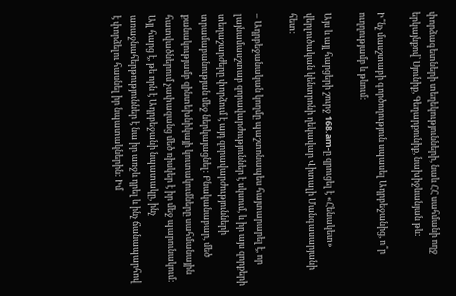փորձագետների տեղեկությունների, նաև ՀՀ սահմանի ողջ երկայնքով՝ Սյունիք, Գեղարքունիք, նախիջևանյան թև:

Ի՞նչ մասշտաբի գործողություն սպասել Ադրբեջանից, ո՞ր ուղղությամբ և թևում:

Այս և այլ հարցերի շուրջ 168.am-ը զրուցել է «Հենակետ» վերլուծական կենտրոնի ղեկավար Վիտալի Մանգասարյանի հետ:

– Ադրբեջանական կողմը պաշտոնապես հայտարարել է, որ լայնամասշտաբ զորավարժություններ է սկսում, և իր այս զորքերի տեղաշարժերը փորձում է այդ զորավարժությունների տրամաբանության մեջ ներկայացնել: Բնականաբար, մեծ քանակությամբ զինտեխնիկայի կուտակումները սահմանային հատվածներում չափազանց մեծ ռիսկեր է իր մեջ պարունակում: Այլ հարց է, թե որն է Ադրբեջանի նպատակը, ինչ առաջնահերթություններ է նա իր առջև դրել և ինչ ճանապարհով է փորձելու հասնել իր նպատակներին: Իմ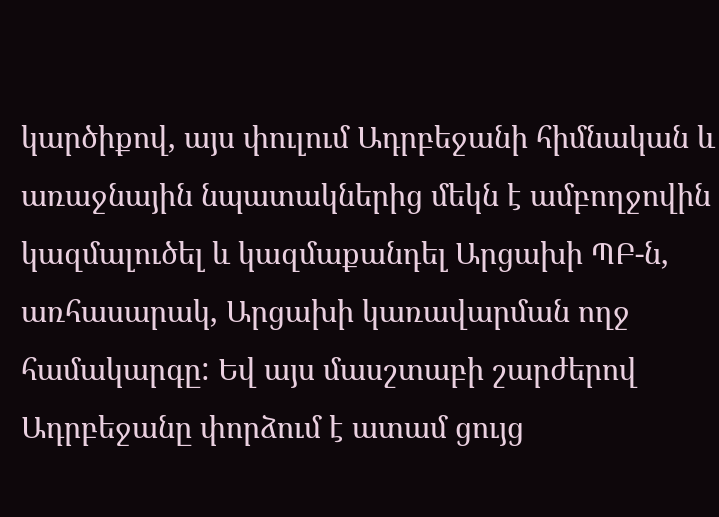կարծիքով, այս փուլում Ադրբեջանի հիմնական և առաջնային նպատակներից մեկն է ամբողջովին կազմալուծել և կազմաքանդել Արցախի ՊԲ-ն, առհասարակ, Արցախի կառավարման ողջ համակարգը: Եվ այս մասշտաբի շարժերով Ադրբեջանը փորձում է ատամ ցույց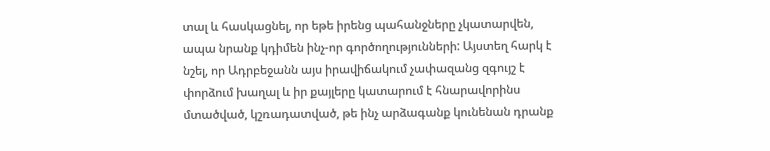տալ և հասկացնել, որ եթե իրենց պահանջները չկատարվեն, ապա նրանք կդիմեն ինչ-որ գործողությունների: Այստեղ հարկ է նշել, որ Ադրբեջանն այս իրավիճակում չափազանց զգույշ է փորձում խաղալ և իր քայլերը կատարում է հնարավորինս մտածված, կշռադատված, թե ինչ արձագանք կունենան դրանք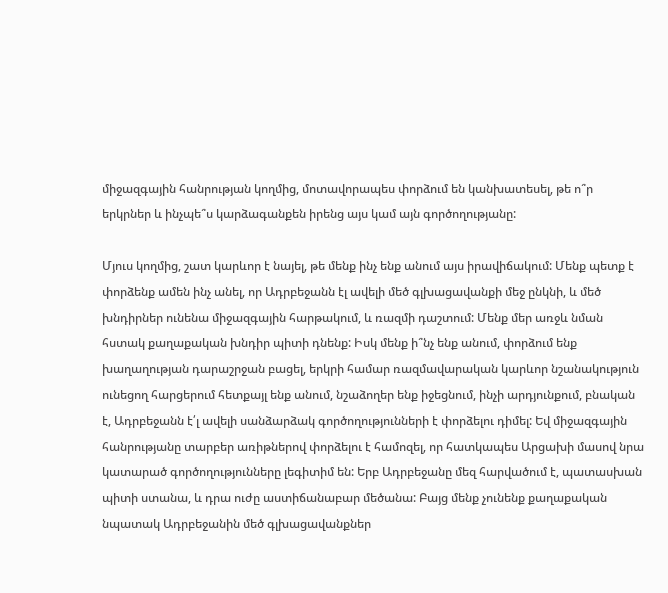միջազգային հանրության կողմից, մոտավորապես փորձում են կանխատեսել, թե ո՞ր երկրներ և ինչպե՞ս կարձագանքեն իրենց այս կամ այն գործողությանը:

Մյուս կողմից, շատ կարևոր է նայել, թե մենք ինչ ենք անում այս իրավիճակում: Մենք պետք է փորձենք ամեն ինչ անել, որ Ադրբեջանն էլ ավելի մեծ գլխացավանքի մեջ ընկնի, և մեծ խնդիրներ ունենա միջազգային հարթակում, և ռազմի դաշտում: Մենք մեր առջև նման հստակ քաղաքական խնդիր պիտի դնենք: Իսկ մենք ի՞նչ ենք անում, փորձում ենք խաղաղության դարաշրջան բացել, երկրի համար ռազմավարական կարևոր նշանակություն ունեցող հարցերում հետքայլ ենք անում, նշաձողեր ենք իջեցնում, ինչի արդյունքում, բնական է, Ադրբեջանն է՛լ ավելի սանձարձակ գործողությունների է փորձելու դիմել: Եվ միջազգային հանրությանը տարբեր առիթներով փորձելու է համոզել, որ հատկապես Արցախի մասով նրա կատարած գործողությունները լեգիտիմ են: Երբ Ադրբեջանը մեզ հարվածում է, պատասխան պիտի ստանա, և դրա ուժը աստիճանաբար մեծանա: Բայց մենք չունենք քաղաքական նպատակ Ադրբեջանին մեծ գլխացավանքներ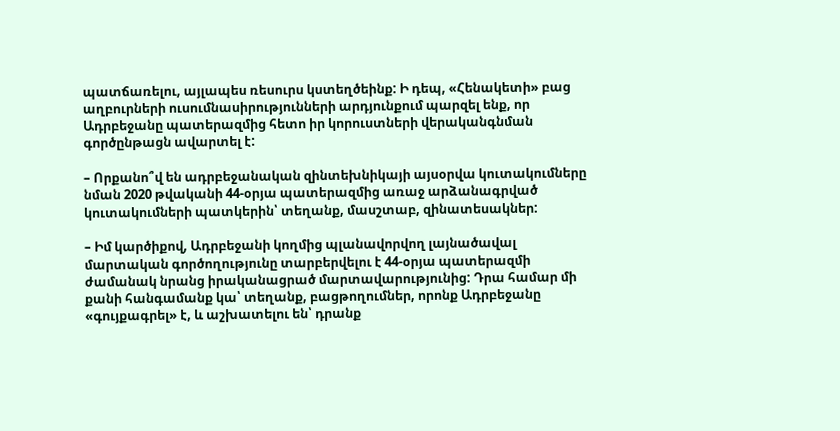պատճառելու, այլապես ռեսուրս կստեղծեինք: Ի դեպ, «Հենակետի» բաց աղբուրների ուսումնասիրությունների արդյունքում պարզել ենք, որ Ադրբեջանը պատերազմից հետո իր կորուստների վերականգնման գործընթացն ավարտել է:

– Որքանո՞վ են ադրբեջանական զինտեխնիկայի այսօրվա կուտակումները նման 2020 թվականի 44-օրյա պատերազմից առաջ արձանագրված կուտակումների պատկերին՝ տեղանք, մասշտաբ, զինատեսակներ:

– Իմ կարծիքով, Ադրբեջանի կողմից պլանավորվող լայնածավալ մարտական գործողությունը տարբերվելու է 44-օրյա պատերազմի ժամանակ նրանց իրականացրած մարտավարությունից: Դրա համար մի քանի հանգամանք կա՝ տեղանք, բացթողումներ, որոնք Ադրբեջանը «գույքագրել» է, և աշխատելու են՝ դրանք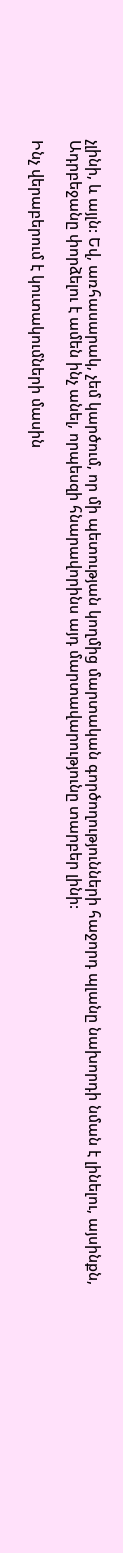չլինի, և այլն: Եվ, առհասարակ, չեմ կարծում, որ մի պետության կողմից մարտական գործողությունների հաջորդ պլանը նախորդի նման է լինելու, այսինքն, Ադրբեջանը փորձելու է ամեն ինչ անել, որպեսզի հնարավորինս այդ մարտավարությունը տարբեր լինի:

Ինչ վերաբերում է կուտակումների մասին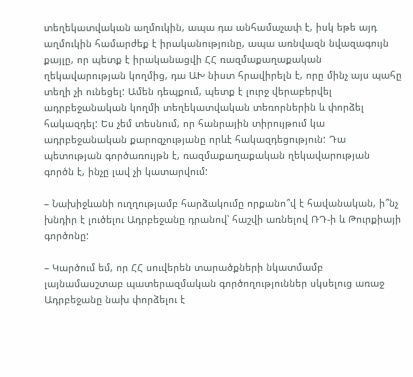տեղեկատվական աղմուկին, ապա դա անհամաչափ է, իսկ եթե այդ աղմուկին համարժեք է իրականությունը, ապա առնվազն նվազագույն քայլը, որ պետք է իրականացվի ՀՀ ռազմաքաղաքական ղեկավարության կողմից, դա ԱԽ նիստ հրավիրելն է, որը մինչ այս պահը տեղի չի ունեցել: Ամեն դեպքում, պետք է լուրջ վերաբերվել ադրբեջանական կողմի տեղեկատվական տեռորներին և փորձել հակազդել: Ես չեմ տեսնում, որ հանրային տիրույթում կա ադրբեջանական քարոզչությանը որևէ հակազդեցություն: Դա պետության գործառույթն է, ռազմաքաղաքական ղեկավարության գործն է, ինչը լավ չի կատարվում:

– Նախիջևանի ուղղությամբ հարձակումը որքանո՞վ է հավանական, ի՞նչ խնդիր է լուծելու Ադրբեջանը դրանով՝ հաշվի առնելով ՌԴ-ի և Թուրքիայի գործոնը:

– Կարծում եմ, որ ՀՀ սուվերեն տարածքների նկատմամբ լայնամասշտաբ պատերազմական գործողություններ սկսելուց առաջ Ադրբեջանը նախ փորձելու է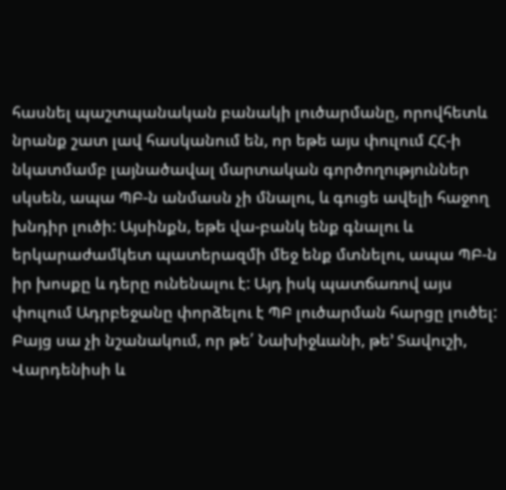հասնել պաշտպանական բանակի լուծարմանը, որովհետև նրանք շատ լավ հասկանում են, որ եթե այս փուլում ՀՀ-ի նկատմամբ լայնածավալ մարտական գործողություններ սկսեն, ապա ՊԲ-ն անմասն չի մնալու, և գուցե ավելի հաջող խնդիր լուծի: Այսինքն, եթե վա-բանկ ենք գնալու և երկարաժամկետ պատերազմի մեջ ենք մտնելու, ապա ՊԲ-ն իր խոսքը և դերը ունենալու է: Այդ իսկ պատճառով այս փուլում Ադրբեջանը փորձելու է ՊԲ լուծարման հարցը լուծել: Բայց սա չի նշանակում, որ թե՛ Նախիջևանի, թե՚ Տավուշի, Վարդենիսի և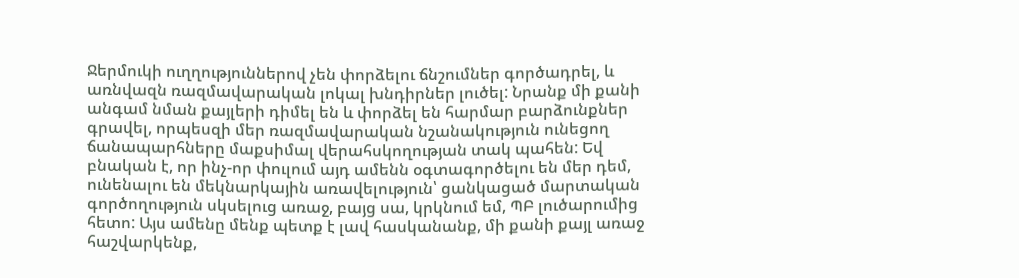Ջերմուկի ուղղություններով չեն փորձելու ճնշումներ գործադրել, և առնվազն ռազմավարական լոկալ խնդիրներ լուծել: Նրանք մի քանի անգամ նման քայլերի դիմել են և փորձել են հարմար բարձունքներ գրավել, որպեսզի մեր ռազմավարական նշանակություն ունեցող ճանապարհները մաքսիմալ վերահսկողության տակ պահեն: Եվ բնական է, որ ինչ-որ փուլում այդ ամենն օգտագործելու են մեր դեմ, ունենալու են մեկնարկային առավելություն՝ ցանկացած մարտական գործողություն սկսելուց առաջ, բայց սա, կրկնում եմ, ՊԲ լուծարումից հետո: Այս ամենը մենք պետք է լավ հասկանանք, մի քանի քայլ առաջ հաշվարկենք,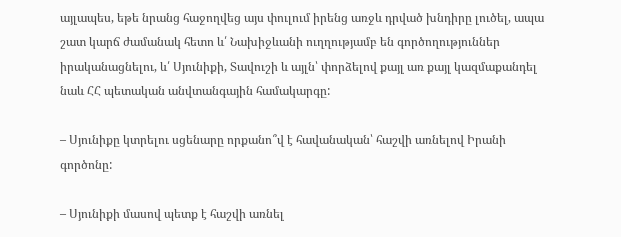այլապես, եթե նրանց հաջողվեց այս փուլում իրենց առջև դրված խնդիրը լուծել, ապա շատ կարճ ժամանակ հետո և՛ Նախիջևանի ուղղությամբ են գործողություններ իրականացնելու, և՛ Սյունիքի, Տավուշի և այլն՝ փորձելով քայլ առ քայլ կազմաքանդել նաև ՀՀ պետական անվտանգային համակարգը:

– Սյունիքը կտրելու սցենարը որքանո՞վ է հավանական՝ հաշվի առնելով Իրանի գործոնը:

– Սյունիքի մասով պետք է հաշվի առնել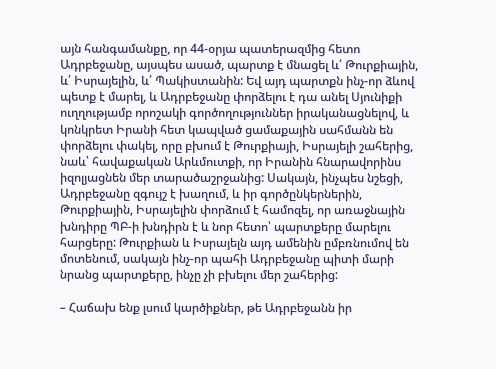այն հանգամանքը, որ 44-օրյա պատերազմից հետո Ադրբեջանը, այսպես ասած, պարտք է մնացել և՛ Թուրքիային, և՛ Իսրայելին, և՛ Պակիստանին: Եվ այդ պարտքն ինչ-որ ձևով պետք է մարել, և Ադրբեջանը փորձելու է դա անել Սյունիքի ուղղությամբ որոշակի գործողություններ իրականացնելով, և կոնկրետ Իրանի հետ կապված ցամաքային սահմանն են փորձելու փակել, որը բխում է Թուրքիայի, Իսրայելի շահերից, նաև՝ հավաքական Արևմուտքի, որ Իրանին հնարավորինս իզոլյացնեն մեր տարածաշրջանից: Սակայն, ինչպես նշեցի, Ադրբեջանը զգույշ է խաղում, և իր գործընկերներին, Թուրքիային, Իսրայելին փորձում է համոզել, որ առաջնային խնդիրը ՊԲ-ի խնդիրն է և նոր հետո՝ պարտքերը մարելու հարցերը: Թուրքիան և Իսրայելն այդ ամենին ըմբռնումով են մոտենում, սակայն ինչ-որ պահի Ադրբեջանը պիտի մարի նրանց պարտքերը, ինչը չի բխելու մեր շահերից:

– Հաճախ ենք լսում կարծիքներ, թե Ադրբեջանն իր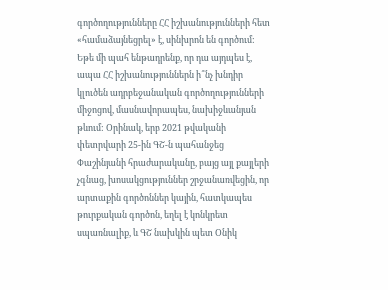գործողությունները ՀՀ իշխանությունների հետ «համաձայնեցրել» է, սինխրոն են գործում: Եթե մի պահ ենթադրենք, որ դա այդպես է, ապա ՀՀ իշխանություններն ի՞նչ խնդիր կլուծեն ադրբեջանական գործողությունների միջոցով, մասնավորապես, նախիջևանյան թևում: Օրինակ, երբ 2021 թվականի փետրվարի 25-ին ԳՇ-ն պահանջեց Փաշինյանի հրաժարականը, բայց այլ քայլերի չգնաց, խոսակցություններ շրջանառվեցին, որ արտաքին գործոններ կային, հատկապես թուրքական գործոն, եղել է կոնկրետ սպառնալիք, և ԳՇ նախկին պետ Օնիկ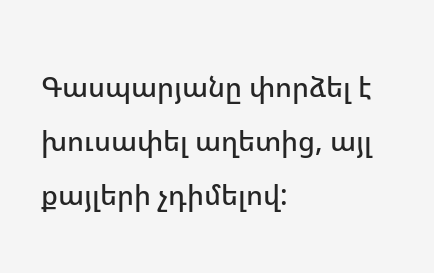Գասպարյանը փորձել է խուսափել աղետից, այլ քայլերի չդիմելով: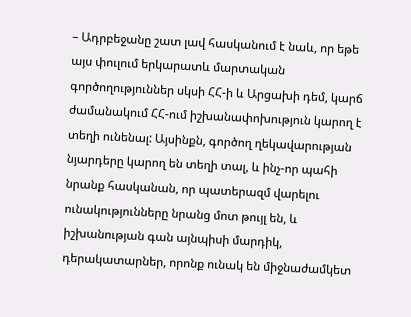– Ադրբեջանը շատ լավ հասկանում է նաև, որ եթե այս փուլում երկարատև մարտական գործողություններ սկսի ՀՀ-ի և Արցախի դեմ, կարճ ժամանակում ՀՀ-ում իշխանափոխություն կարող է տեղի ունենալ: Այսինքն, գործող ղեկավարության նյարդերը կարող են տեղի տալ, և ինչ-որ պահի նրանք հասկանան, որ պատերազմ վարելու ունակությունները նրանց մոտ թույլ են, և իշխանության գան այնպիսի մարդիկ, դերակատարներ, որոնք ունակ են միջնաժամկետ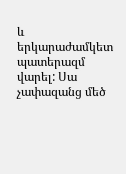և երկարաժամկետ պատերազմ վարել: Սա չափազանց մեծ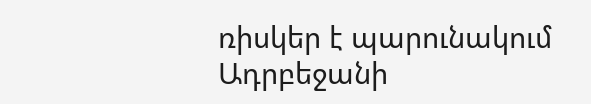ռիսկեր է պարունակում Ադրբեջանի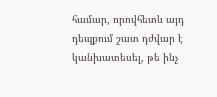համար, որովհետև այդ դեպքում շատ դժվար է կանխատեսել, թե ինչ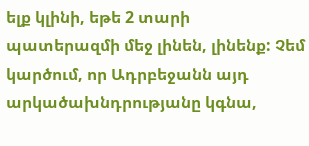ելք կլինի, եթե 2 տարի պատերազմի մեջ լինեն, լինենք: Չեմ կարծում, որ Ադրբեջանն այդ արկածախնդրությանը կգնա,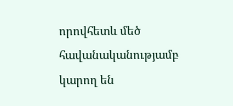որովհետև մեծ հավանականությամբ կարող են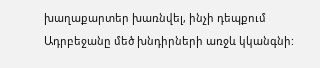խաղաքարտեր խառնվել, ինչի դեպքում Ադրբեջանը մեծ խնդիրների առջև կկանգնի: